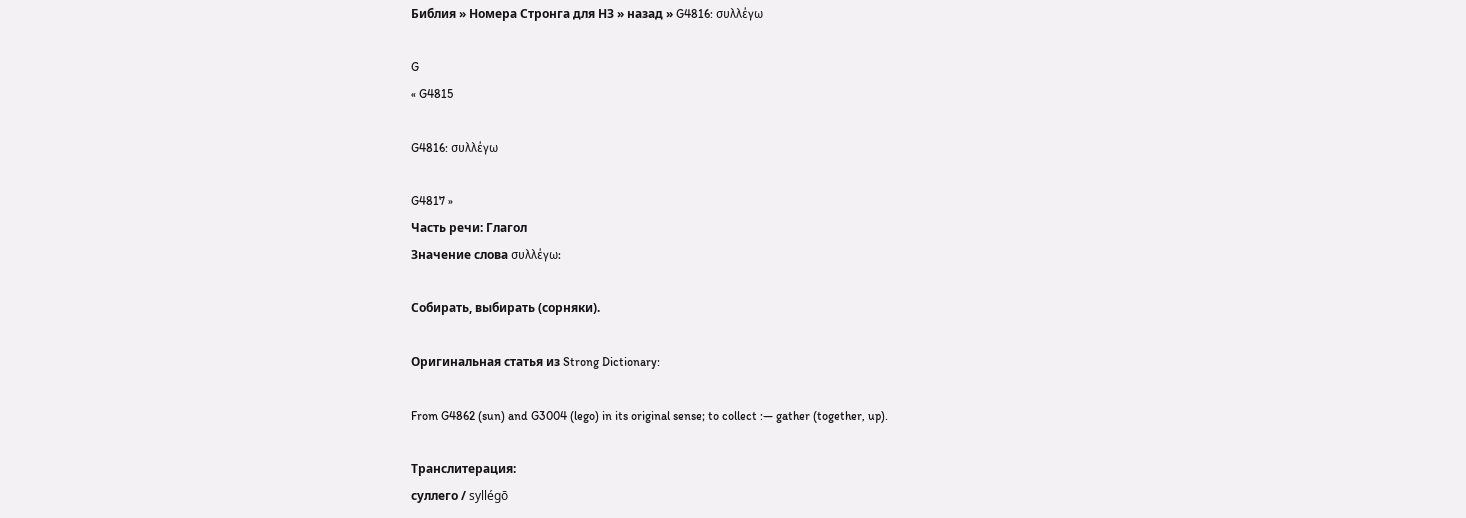Библия » Номера Стронга для НЗ » назад » G4816: συλλέγω

G
« G4815

G4816: συλλέγω

G4817 »
Часть речи: Глагол
Значение слова συλλέγω:

Собирать, выбирать (сорняки).

Оригинальная статья из Strong Dictionary:

From G4862 (sun) and G3004 (lego) in its original sense; to collect :— gather (together, up).

Транслитерация:
суллего / syllégō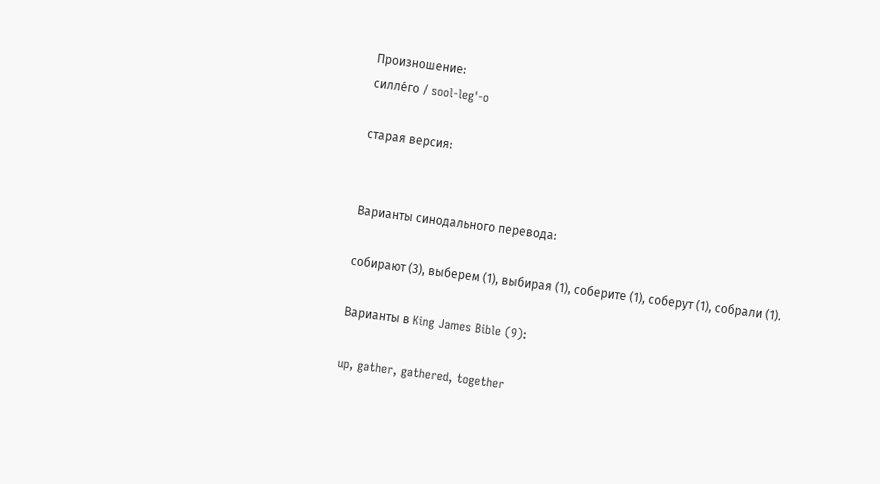Произношение:
силле́го / sool-leg'-o

старая версия:


Варианты синодального перевода:

собирают (3), выберем (1), выбирая (1), соберите (1), соберут (1), собрали (1).

Варианты в King James Bible (9):

up, gather, gathered, together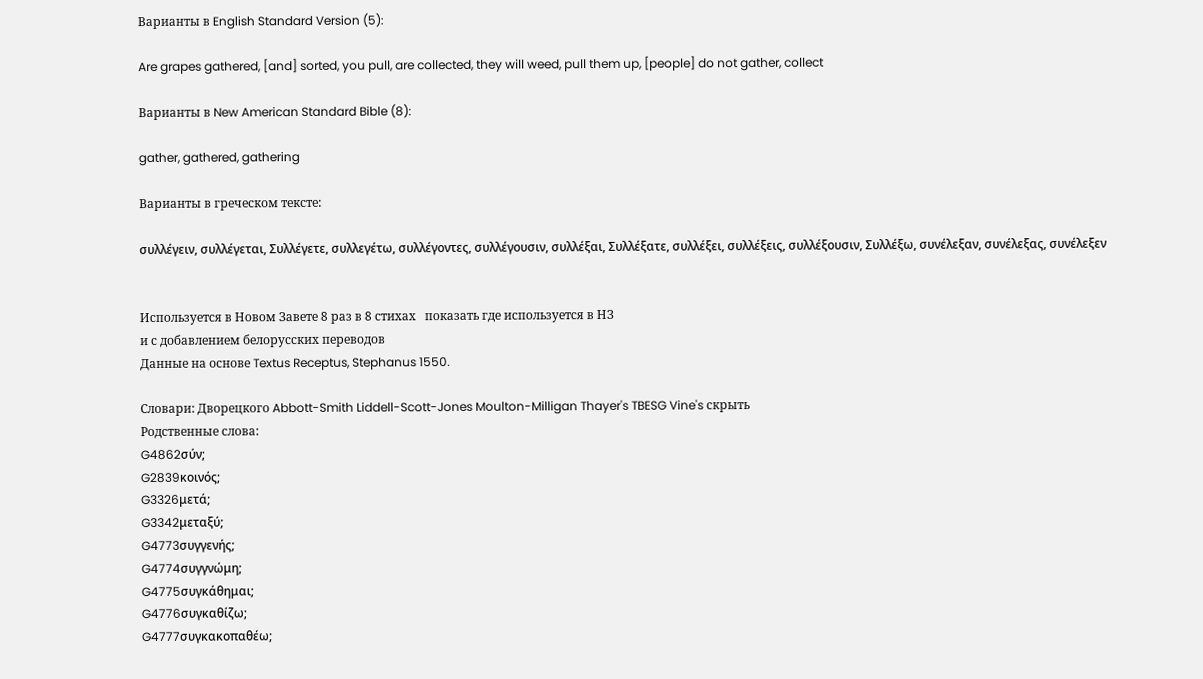Варианты в English Standard Version (5):

Are grapes gathered, [and] sorted, you pull, are collected, they will weed, pull them up, [people] do not gather, collect

Варианты в New American Standard Bible (8):

gather, gathered, gathering

Варианты в греческом тексте:

συλλέγειν, συλλέγεται, Συλλέγετε, συλλεγέτω, συλλέγοντες, συλλέγουσιν, συλλέξαι, Συλλέξατε, συλλέξει, συλλέξεις, συλλέξουσιν, Συλλέξω, συνέλεξαν, συνέλεξας, συνέλεξεν


Используется в Новом Завете 8 раз в 8 стихах   показать где используется в НЗ
и с добавлением белорусских переводов
Данные на основе Textus Receptus, Stephanus 1550.

Словари: Дворецкого Abbott-Smith Liddell-Scott-Jones Moulton-Milligan Thayer's TBESG Vine's скрыть
Родственные слова:
G4862σύν;
G2839κοινός;
G3326μετά;
G3342μεταξύ;
G4773συγγενής;
G4774συγγνώμη;
G4775συγκάθημαι;
G4776συγκαθίζω;
G4777συγκακοπαθέω;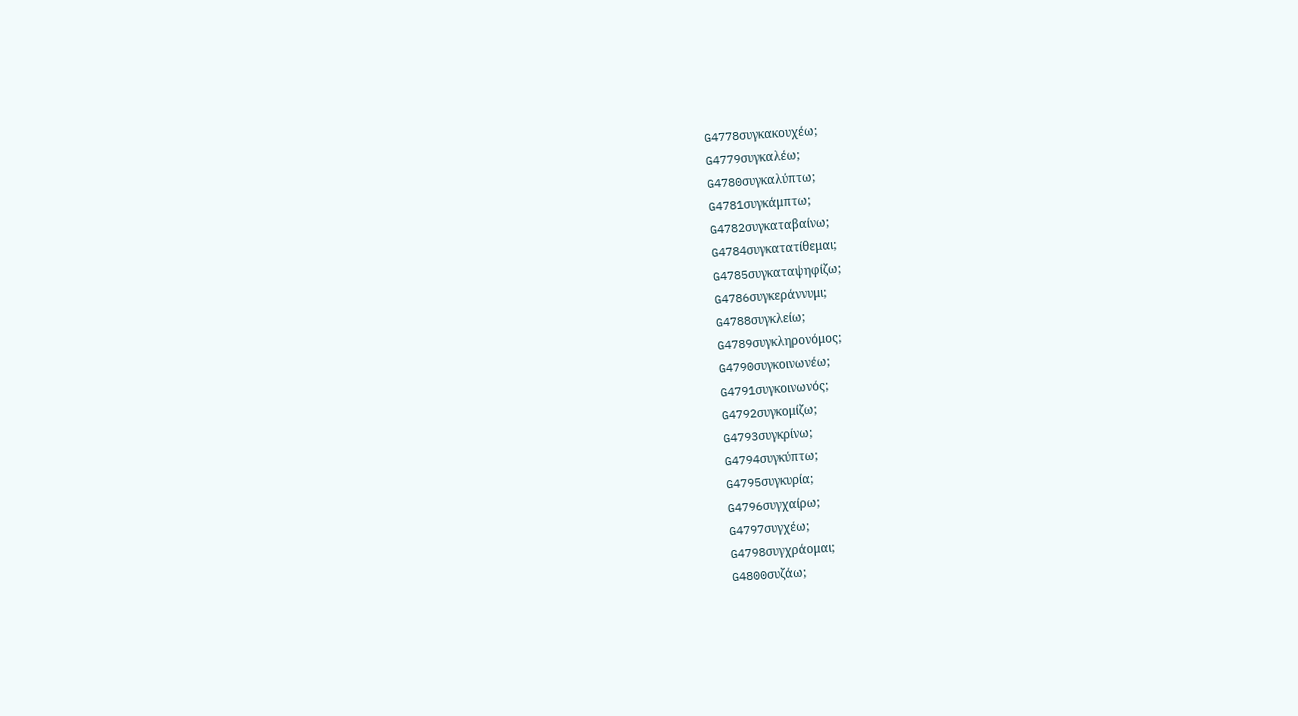G4778συγκακουχέω;
G4779συγκαλέω;
G4780συγκαλύπτω;
G4781συγκάμπτω;
G4782συγκαταβαίνω;
G4784συγκατατίθεμαι;
G4785συγκαταψηφίζω;
G4786συγκεράννυμι;
G4788συγκλείω;
G4789συγκληρονόμος;
G4790συγκοινωνέω;
G4791συγκοινωνός;
G4792συγκομίζω;
G4793συγκρίνω;
G4794συγκύπτω;
G4795συγκυρία;
G4796συγχαίρω;
G4797συγχέω;
G4798συγχράομαι;
G4800συζάω;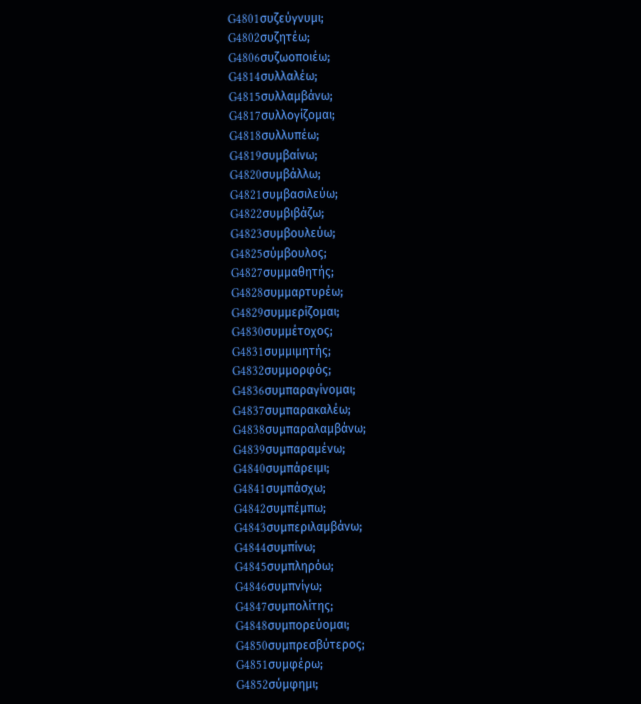G4801συζεύγνυμι;
G4802συζητέω;
G4806συζωοποιέω;
G4814συλλαλέω;
G4815συλλαμβάνω;
G4817συλλογίζομαι;
G4818συλλυπέω;
G4819συμβαίνω;
G4820συμβάλλω;
G4821συμβασιλεύω;
G4822συμβιβάζω;
G4823συμβουλεύω;
G4825σύμβουλος;
G4827συμμαθητής;
G4828συμμαρτυρέω;
G4829συμμερίζομαι;
G4830συμμέτοχος;
G4831συμμιμητής;
G4832συμμορφός;
G4836συμπαραγίνομαι;
G4837συμπαρακαλέω;
G4838συμπαραλαμβάνω;
G4839συμπαραμένω;
G4840συμπάρειμι;
G4841συμπάσχω;
G4842συμπέμπω;
G4843συμπεριλαμβάνω;
G4844συμπίνω;
G4845συμπληρόω;
G4846συμπνίγω;
G4847συμπολίτης;
G4848συμπορεύομαι;
G4850συμπρεσβύτερος;
G4851συμφέρω;
G4852σύμφημι;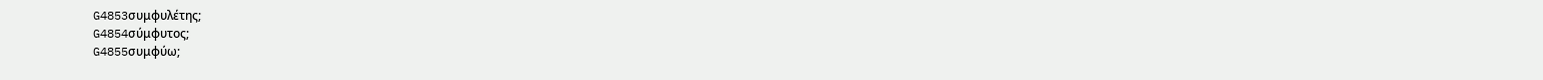G4853συμφυλέτης;
G4854σύμφυτος;
G4855συμφύω;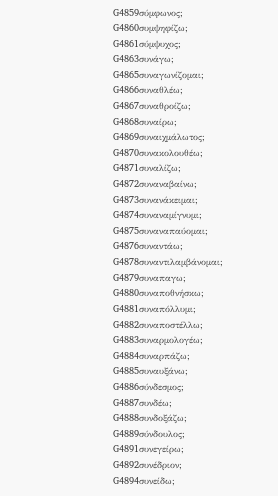G4859σύμφωνος;
G4860συμψηφίζω;
G4861σύμψυχος;
G4863συνάγω;
G4865συναγωνίζομαι;
G4866συναθλέω;
G4867συναθροίζω;
G4868συναίρω;
G4869συναιχμάλωτος;
G4870συνακολουθέω;
G4871συναλίζω;
G4872συναναβαίνω;
G4873συνανάκειμαι;
G4874συναναμίγνυμι;
G4875συναναπαύομαι;
G4876συναντάω;
G4878συναντιλαμβάνομαι;
G4879συναπαγω;
G4880συναποθνήσκω;
G4881συναπόλλυμι;
G4882συναποστέλλω;
G4883συναρμολογέω;
G4884συναρπάζω;
G4885συναυξάνω;
G4886σύνδεσμος;
G4887συνδέω;
G4888συνδοξάζω;
G4889σύνδουλος;
G4891συνεγείρω;
G4892συνέδριον;
G4894συνείδω;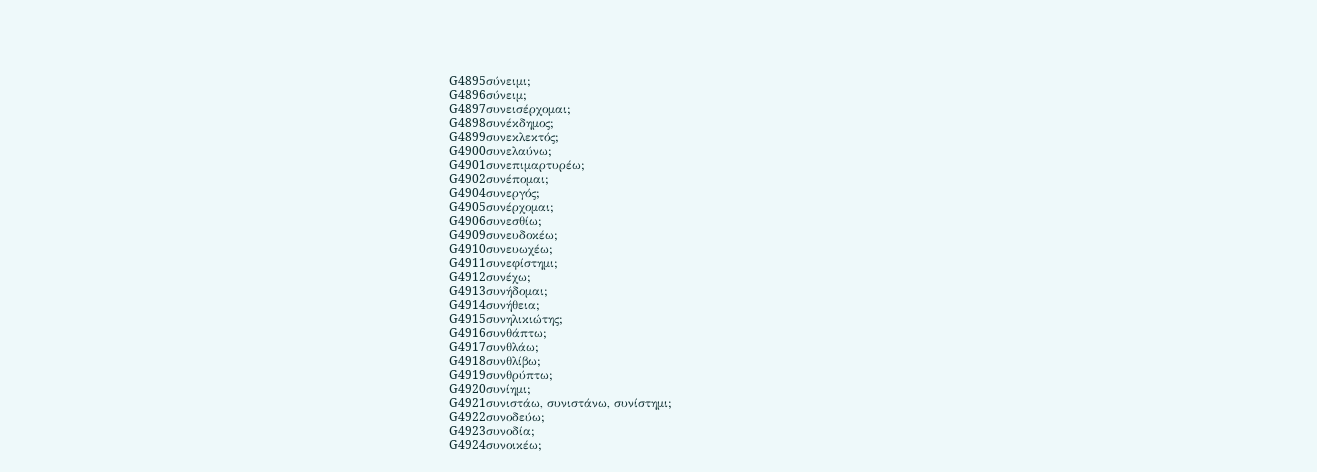G4895σύνειμι;
G4896σύνειμ;
G4897συνεισέρχομαι;
G4898συνέκδημος;
G4899συνεκλεκτός;
G4900συνελαύνω;
G4901συνεπιμαρτυρέω;
G4902συνέπομαι;
G4904συνεργός;
G4905συνέρχομαι;
G4906συνεσθίω;
G4909συνευδοκέω;
G4910συνευωχέω;
G4911συνεφίστημι;
G4912συνέχω;
G4913συνήδομαι;
G4914συνήθεια;
G4915συνηλικιώτης;
G4916συνθάπτω;
G4917συνθλάω;
G4918συνθλίβω;
G4919συνθρύπτω;
G4920συνίημι;
G4921συνιστάω, συνιστάνω, συνίστημι;
G4922συνοδεύω;
G4923συνοδία;
G4924συνοικέω;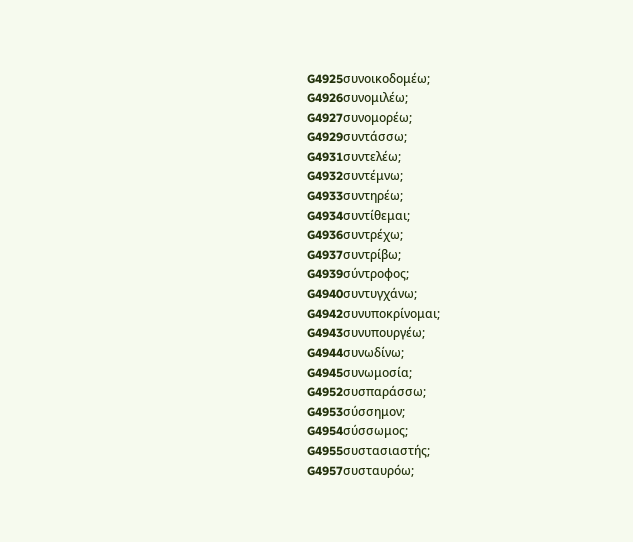G4925συνοικοδομέω;
G4926συνομιλέω;
G4927συνομορέω;
G4929συντάσσω;
G4931συντελέω;
G4932συντέμνω;
G4933συντηρέω;
G4934συντίθεμαι;
G4936συντρέχω;
G4937συντρίβω;
G4939σύντροφος;
G4940συντυγχάνω;
G4942συνυποκρίνομαι;
G4943συνυπουργέω;
G4944συνωδίνω;
G4945συνωμοσία;
G4952συσπαράσσω;
G4953σύσσημον;
G4954σύσσωμος;
G4955συστασιαστής;
G4957συσταυρόω;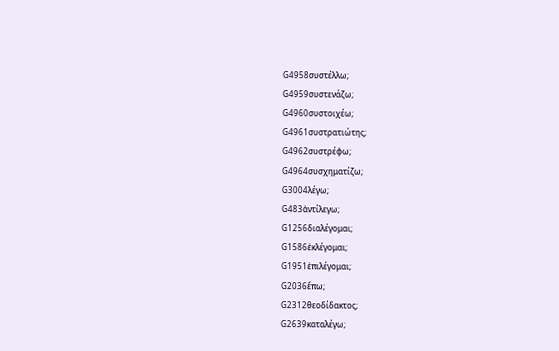G4958συστέλλω;
G4959συστενάζω;
G4960συστοιχέω;
G4961συστρατιώτης;
G4962συστρέφω;
G4964συσχηματίζω;
G3004λέγω;
G483ἀντίλεγω;
G1256διαλέγομαι;
G1586ἐκλέγομαι;
G1951ἐπιλέγομαι;
G2036ἔπω;
G2312θεοδίδακτος;
G2639καταλέγω;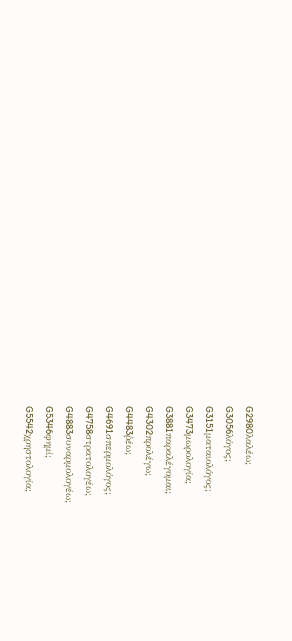G2980λαλέω;
G3056λόγος;
G3151ματαιολόγος;
G3473μωρολογία;
G3881παραλέγομαι;
G4302προλέγω;
G4483ῥέω;
G4691σπερμολόγος;
G4758στρατολογέω;
G4883συναρμολογέω;
G5346φημί;
G5542χρηστολογία;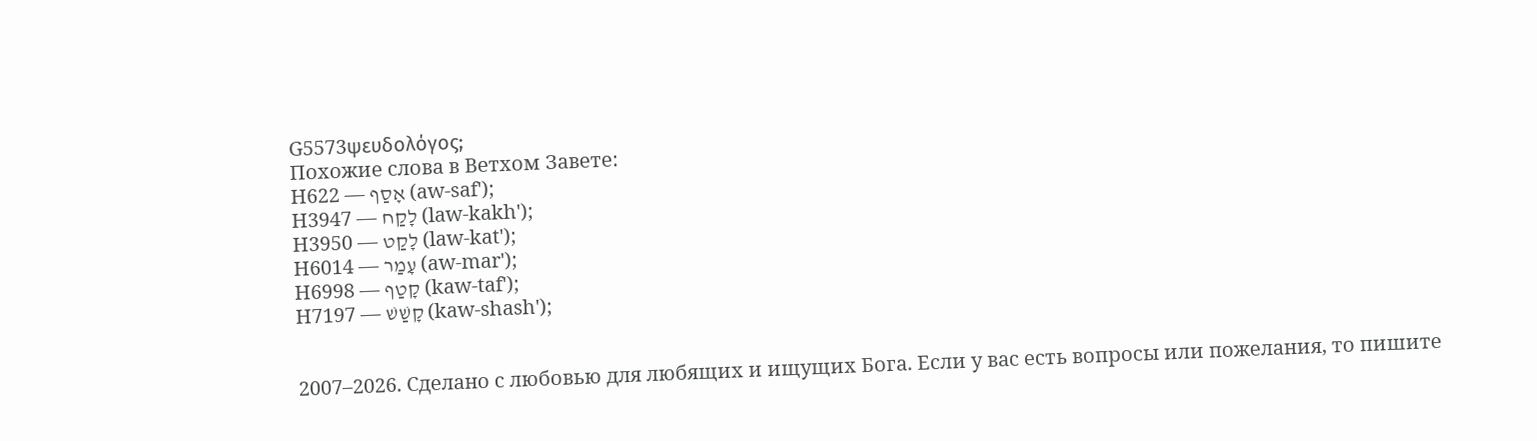G5573ψευδολόγος;
Похожие слова в Ветхом Завете:
H622 — אָסַף (aw-saf');
H3947 — לָקַח (law-kakh');
H3950 — לָקַט (law-kat');
H6014 — עָמַר (aw-mar');
H6998 — קָטַף (kaw-taf');
H7197 — קָשַׁשׁ (kaw-shash');


2007–2026. Сделано с любовью для любящих и ищущих Бога. Если у вас есть вопросы или пожелания, то пишите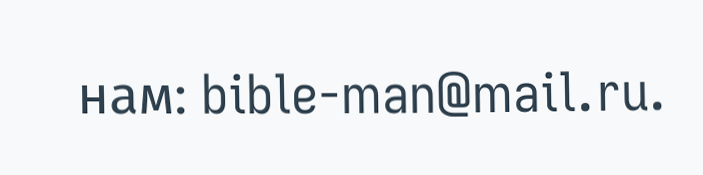нам: bible-man@mail.ru.